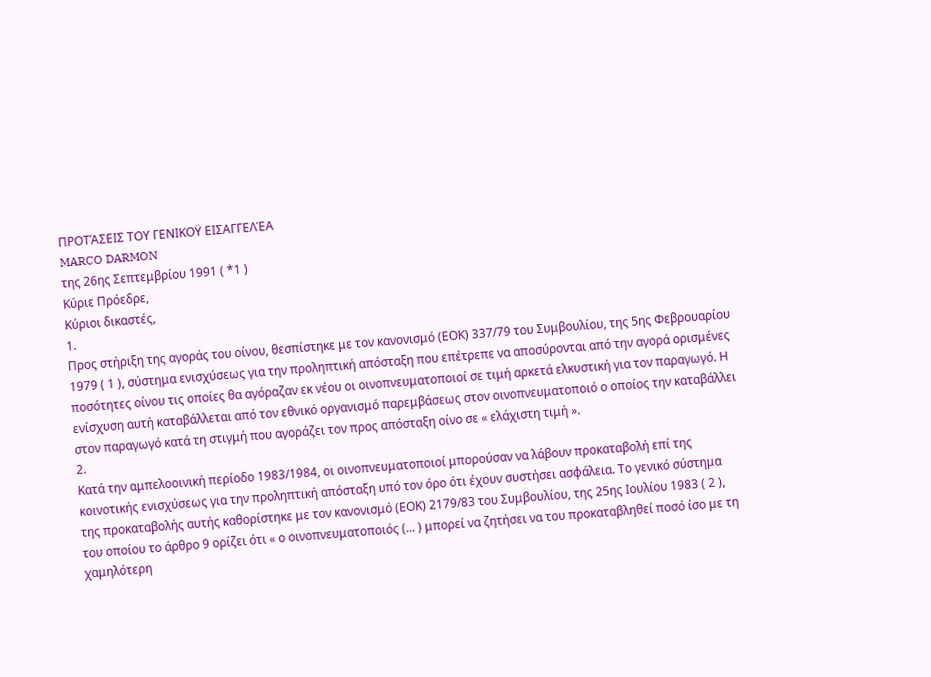ΠΡΟΤΆΣΕΙΣ ΤΟΥ ΓΕΝΙΚΟΫ ΕΙΣΑΓΓΕΛΈΑ
MARCO DARMON
της 26ης Σεπτεμβρίου 1991 ( *1 )
Κύριε Πρόεδρε,
Κύριοι δικαστές,
1.
Προς στήριξη της αγοράς του οίνου, θεσπίστηκε με τον κανονισμό (ΕΟΚ) 337/79 του Συμβουλίου, της 5ης Φεβρουαρίου 1979 ( 1 ), σύστημα ενισχύσεως για την προληπτική απόσταξη που επέτρεπε να αποσύρονται από την αγορά ορισμένες ποσότητες οίνου τις οποίες θα αγόραζαν εκ νέου οι οινοπνευματοποιοί σε τιμή αρκετά ελκυστική για τον παραγωγό. Η ενίσχυση αυτή καταβάλλεται από τον εθνικό οργανισμό παρεμβάσεως στον οινοπνευματοποιό ο οποίος την καταβάλλει στον παραγωγό κατά τη στιγμή που αγοράζει τον προς απόσταξη οίνο σε « ελάχιστη τιμή ».
2.
Κατά την αμπελοοινική περίοδο 1983/1984, οι οινοπνευματοποιοί μπορούσαν να λάβουν προκαταβολή επί της κοινοτικής ενισχύσεως για την προληπτική απόσταξη υπό τον όρο ότι έχουν συστήσει ασφάλεια. Το γενικό σύστημα της προκαταβολής αυτής καθορίστηκε με τον κανονισμό (ΕΟΚ) 2179/83 του Συμβουλίου, της 25ης Ιουλίου 1983 ( 2 ), του οποίου το άρθρο 9 ορίζει ότι « ο οινοπνευματοποιός (... ) μπορεί να ζητήσει να του προκαταβληθεί ποσό ίσο με τη χαμηλότερη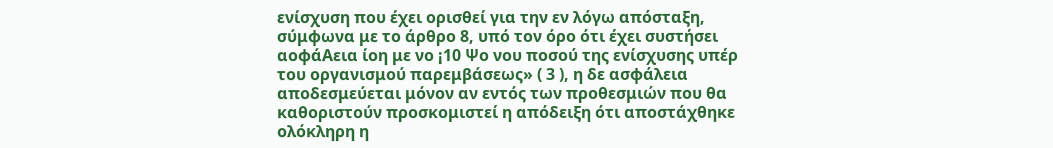ενίσχυση που έχει ορισθεί για την εν λόγω απόσταξη, σύμφωνα με το άρθρο 8, υπό τον όρο ότι έχει συστήσει αοφάΑεια ίοη με νο ¡10 Ψο νου ποσού της ενίσχυσης υπέρ του οργανισμού παρεμβάσεως» ( 3 ), η δε ασφάλεια αποδεσμεύεται μόνον αν εντός των προθεσμιών που θα καθοριστούν προσκομιστεί η απόδειξη ότι αποστάχθηκε ολόκληρη η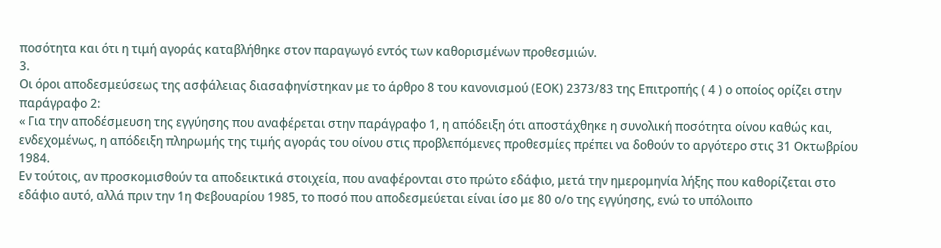ποσότητα και ότι η τιμή αγοράς καταβλήθηκε στον παραγωγό εντός των καθορισμένων προθεσμιών.
3.
Οι όροι αποδεσμεύσεως της ασφάλειας διασαφηνίστηκαν με το άρθρο 8 του κανονισμού (ΕΟΚ) 2373/83 της Επιτροπής ( 4 ) ο οποίος ορίζει στην παράγραφο 2:
« Για την αποδέσμευση της εγγύησης που αναφέρεται στην παράγραφο 1, η απόδειξη ότι αποστάχθηκε η συνολική ποσότητα οίνου καθώς και, ενδεχομένως, η απόδειξη πληρωμής της τιμής αγοράς του οίνου στις προβλεπόμενες προθεσμίες πρέπει να δοθούν το αργότερο στις 31 Οκτωβρίου 1984.
Εν τούτοις, αν προσκομισθούν τα αποδεικτικά στοιχεία, που αναφέρονται στο πρώτο εδάφιο, μετά την ημερομηνία λήξης που καθορίζεται στο εδάφιο αυτό, αλλά πριν την 1η Φεβουαρίου 1985, το ποσό που αποδεσμεύεται είναι ίσο με 80 ο/ο της εγγύησης, ενώ το υπόλοιπο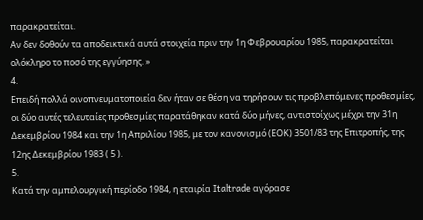παρακρατείται.
Αν δεν δοθούν τα αποδεικτικά αυτά στοιχεία πριν την 1η Φεβρουαρίου 1985, παρακρατείται ολόκληρο το ποσό της εγγύησης. »
4.
Επειδή πολλά οινοπνευματοποιεία δεν ήταν σε θέση να τηρήσουν τις προβλεπόμενες προθεσμίες, οι δύο αυτές τελευταίες προθεσμίες παρατάθηκαν κατά δύο μήνες, αντιστοίχως μέχρι την 31η Δεκεμβρίου 1984 και την 1η Απριλίου 1985, με τον κανονισμό (ΕΟΚ) 3501/83 της Επιτροπής, της 12ης Δεκεμβρίου 1983 ( 5 ).
5.
Κατά την αμπελουργική περίοδο 1984, η εταιρία Italtrade αγόρασε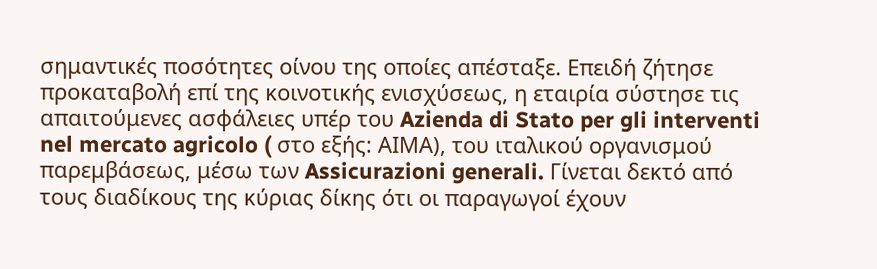σημαντικές ποσότητες οίνου της οποίες απέσταξε. Επειδή ζήτησε προκαταβολή επί της κοινοτικής ενισχύσεως, η εταιρία σύστησε τις απαιτούμενες ασφάλειες υπέρ του Azienda di Stato per gli interventi nel mercato agricolo ( στο εξής: ΑΙΜΑ), του ιταλικού οργανισμού παρεμβάσεως, μέσω των Assicurazioni generali. Γίνεται δεκτό από τους διαδίκους της κύριας δίκης ότι οι παραγωγοί έχουν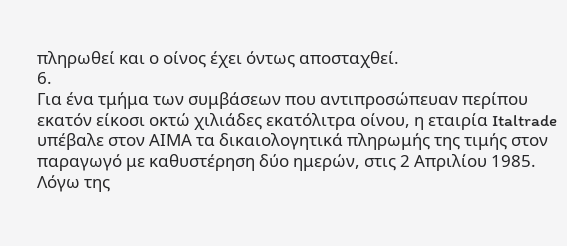πληρωθεί και ο οίνος έχει όντως αποσταχθεί.
6.
Για ένα τμήμα των συμβάσεων που αντιπροσώπευαν περίπου εκατόν είκοσι οκτώ χιλιάδες εκατόλιτρα οίνου, η εταιρία Italtrade υπέβαλε στον ΑΙΜΑ τα δικαιολογητικά πληρωμής της τιμής στον παραγωγό με καθυστέρηση δύο ημερών, στις 2 Απριλίου 1985. Λόγω της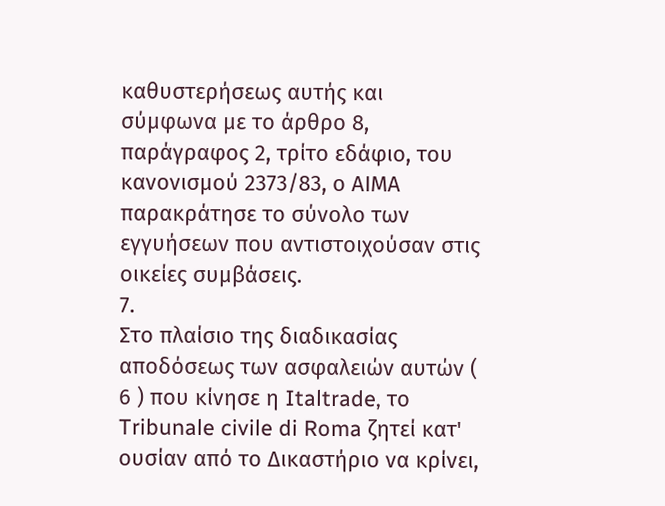καθυστερήσεως αυτής και σύμφωνα με το άρθρο 8, παράγραφος 2, τρίτο εδάφιο, του κανονισμού 2373/83, ο ΑΙΜΑ παρακράτησε το σύνολο των εγγυήσεων που αντιστοιχούσαν στις οικείες συμβάσεις.
7.
Στο πλαίσιο της διαδικασίας αποδόσεως των ασφαλειών αυτών ( 6 ) που κίνησε η Italtrade, το Tribunale civile di Roma ζητεί κατ' ουσίαν από το Δικαστήριο να κρίνει,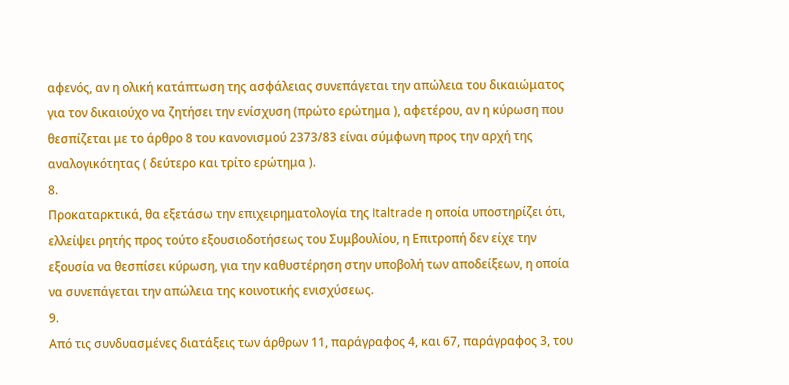αφενός, αν η ολική κατάπτωση της ασφάλειας συνεπάγεται την απώλεια του δικαιώματος για τον δικαιούχο να ζητήσει την ενίσχυση (πρώτο ερώτημα ), αφετέρου, αν η κύρωση που θεσπίζεται με το άρθρο 8 του κανονισμού 2373/83 είναι σύμφωνη προς την αρχή της αναλογικότητας ( δεύτερο και τρίτο ερώτημα ).
8.
Προκαταρκτικά, θα εξετάσω την επιχειρηματολογία της Italtrade η οποία υποστηρίζει ότι, ελλείψει ρητής προς τούτο εξουσιοδοτήσεως του Συμβουλίου, η Επιτροπή δεν είχε την εξουσία να θεσπίσει κύρωση, για την καθυστέρηση στην υποβολή των αποδείξεων, η οποία να συνεπάγεται την απώλεια της κοινοτικής ενισχύσεως.
9.
Από τις συνδυασμένες διατάξεις των άρθρων 11, παράγραφος 4, και 67, παράγραφος 3, του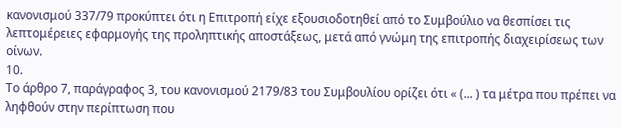κανονισμού 337/79 προκύπτει ότι η Επιτροπή είχε εξουσιοδοτηθεί από το Συμβούλιο να θεσπίσει τις λεπτομέρειες εφαρμογής της προληπτικής αποστάξεως, μετά από γνώμη της επιτροπής διαχειρίσεως των οίνων.
10.
Το άρθρο 7, παράγραφος 3, του κανονισμού 2179/83 του Συμβουλίου ορίζει ότι « (... ) τα μέτρα που πρέπει να ληφθούν στην περίπτωση που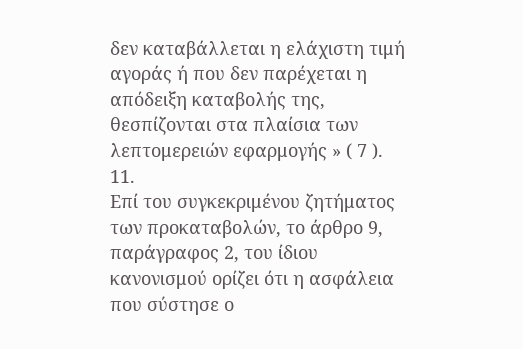δεν καταβάλλεται η ελάχιστη τιμή αγοράς ή που δεν παρέχεται η απόδειξη καταβολής της, θεσπίζονται στα πλαίσια των λεπτομερειών εφαρμογής » ( 7 ).
11.
Επί του συγκεκριμένου ζητήματος των προκαταβολών, το άρθρο 9, παράγραφος 2, του ίδιου κανονισμού ορίζει ότι η ασφάλεια που σύστησε ο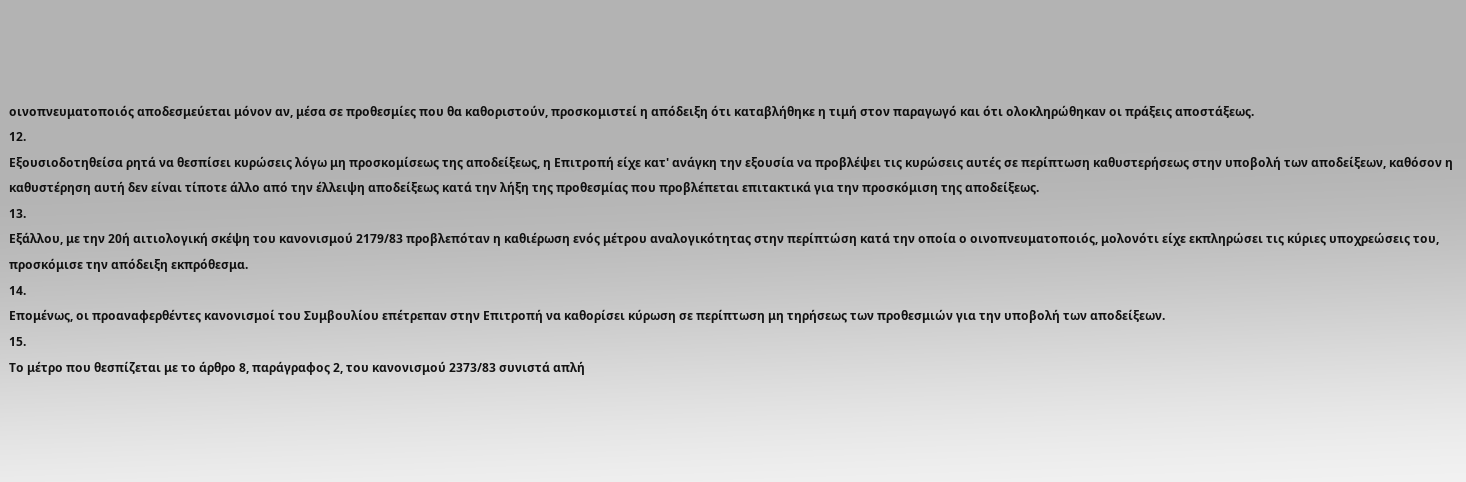οινοπνευματοποιός αποδεσμεύεται μόνον αν, μέσα σε προθεσμίες που θα καθοριστούν, προσκομιστεί η απόδειξη ότι καταβλήθηκε η τιμή στον παραγωγό και ότι ολοκληρώθηκαν οι πράξεις αποστάξεως.
12.
Εξουσιοδοτηθείσα ρητά να θεσπίσει κυρώσεις λόγω μη προσκομίσεως της αποδείξεως, η Επιτροπή είχε κατ' ανάγκη την εξουσία να προβλέψει τις κυρώσεις αυτές σε περίπτωση καθυστερήσεως στην υποβολή των αποδείξεων, καθόσον η καθυστέρηση αυτή δεν είναι τίποτε άλλο από την έλλειψη αποδείξεως κατά την λήξη της προθεσμίας που προβλέπεται επιτακτικά για την προσκόμιση της αποδείξεως.
13.
Εξάλλου, με την 20ή αιτιολογική σκέψη του κανονισμού 2179/83 προβλεπόταν η καθιέρωση ενός μέτρου αναλογικότητας στην περίπτώση κατά την οποία ο οινοπνευματοποιός, μολονότι είχε εκπληρώσει τις κύριες υποχρεώσεις του, προσκόμισε την απόδειξη εκπρόθεσμα.
14.
Επομένως, οι προαναφερθέντες κανονισμοί του Συμβουλίου επέτρεπαν στην Επιτροπή να καθορίσει κύρωση σε περίπτωση μη τηρήσεως των προθεσμιών για την υποβολή των αποδείξεων.
15.
Το μέτρο που θεσπίζεται με το άρθρο 8, παράγραφος 2, του κανονισμού 2373/83 συνιστά απλή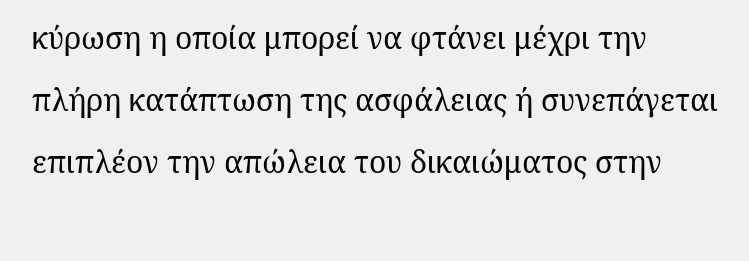κύρωση η οποία μπορεί να φτάνει μέχρι την πλήρη κατάπτωση της ασφάλειας ή συνεπάγεται επιπλέον την απώλεια του δικαιώματος στην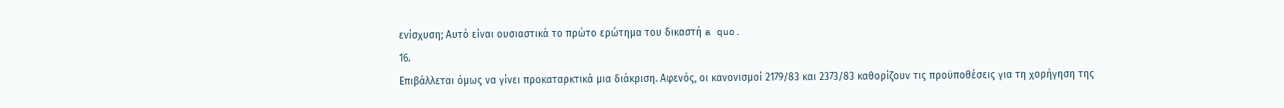ενίσχυση; Αυτό είναι ουσιαστικά το πρώτο ερώτημα του δικαστή a quo.
16.
Επιβάλλεται όμως να γίνει προκαταρκτικά μια διάκριση. Αφενός, οι κανονισμοί 2179/83 και 2373/83 καθορίζουν τις προϋποθέσεις για τη χορήγηση της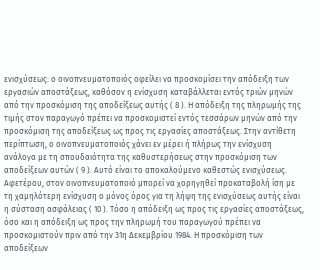ενισχύσεως: ο οινοπνευματοποιός οφείλει να προσκομίσει την απόδειξη των εργασιών αποστάξεως, καθόσον η ενίσχυση καταβάλλεται εντός τριών μηνών από την προσκόμιση της αποδείξεως αυτής ( 8 ). Η απόδειξη της πληρωμής της τιμής στον παραγωγό πρέπει να προσκομιστεί εντός τεσσάρων μηνών από την προσκόμιση της αποδείξεως ως προς τις εργασίες αποστάξεως. Στην αντίθετη περίπτωση, ο οινοπνευματοποιός χάνει εν μέρει ή πλήρως την ενίσχυση ανάλογα με τη σπουδαιότητα της καθυστερήσεως στην προσκόμιση των αποδείξεων αυτών ( 9 ). Αυτό είναι το αποκαλούμενο καθεστώς ενισχύσεως. Αφετέρου, στον οινοπνευματοποιό μπορεί να χορηγηθεί προκαταβολή ίση με τη χαμηλότερη ενίσχυση ο μόνος όρος για τη λήψη της ενισχύσεως αυτής είναι η σύσταση ασφάλειας ( 10 ). Τόσο η απόδειξη ως προς τις εργασίες αποστάξεως, όσο και η απόδειξη ως προς την πληρωμή του παραγωγού πρέπει να προσκομιστούν πριν από την 31η Δεκεμβρίου 1984. Η προσκόμιση των αποδείξεων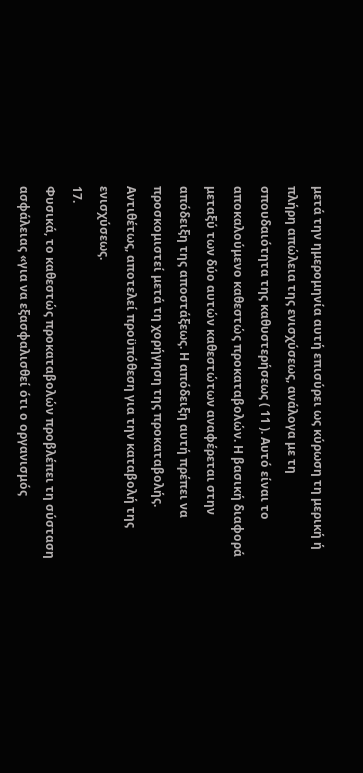μετά την ημερομηνία αυτή επισύρει ως κύρωση τη μερική ή πλήρη απώλεια της ενισχύσεως, ανάλογα με τη σπουδαιότητα της καθυστερήσεως ( 11 ). Αυτό είναι το αποκαλούμενο καθεστώς προκαταβολών. Η βασική διαφορά μεταξύ των δύο αυτών καθεστώτων αναφέρεται στην απόδειξη της αποστάξεως. Η απόδειξη αυτή πρέπει να προσκομιστεί μετά τη χορήγηση της προκαταβολής. Αντιθέτως, αποτελεί προϋπόθεση για την καταβολή της ενισχύσεως.
17.
Φυσικά, το καθεστώς προκαταβολών προβλέπει τη σύσταση ασφάλειας «για να εξασφαλισθεί ότι ο οργανισμός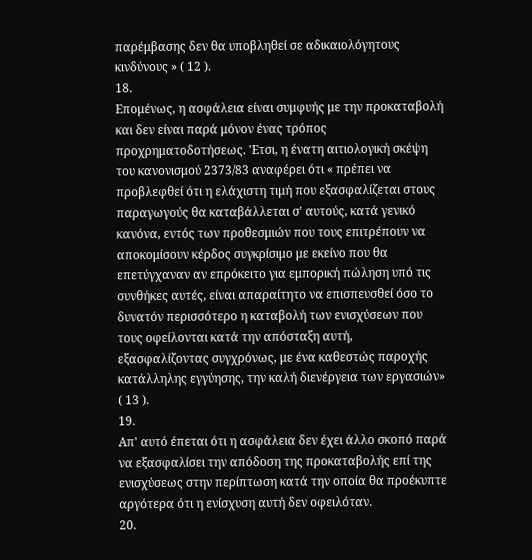παρέμβασης δεν θα υποβληθεί σε αδικαιολόγητους κινδύνους » ( 12 ).
18.
Επομένως, η ασφάλεια είναι συμφυής με την προκαταβολή και δεν είναι παρά μόνον ένας τρόπος προχρηματοδοτήσεως. 'Ετσι, η ένατη αιτιολογική σκέψη του κανονισμού 2373/83 αναφέρει ότι « πρέπει να προβλεφθεί ότι η ελάχιστη τιμή που εξασφαλίζεται στους παραγωγούς θα καταβάλλεται σ' αυτούς, κατά γενικό κανόνα, εντός των προθεσμιών που τους επιτρέπουν να αποκομίσουν κέρδος συγκρίσιμο με εκείνο που θα επετύγχαναν αν επρόκειτο για εμπορική πώληση υπό τις συνθήκες αυτές, είναι απαραίτητο να επισπευσθεί όσο το δυνατόν περισσότερο η καταβολή των ενισχύσεων που τους οφείλονται κατά την απόσταξη αυτή, εξασφαλίζοντας συγχρόνως, με ένα καθεστώς παροχής κατάλληλης εγγύησης, την καλή διενέργεια των εργασιών» ( 13 ).
19.
Απ' αυτό έπεται ότι η ασφάλεια δεν έχει άλλο σκοπό παρά να εξασφαλίσει την απόδοση της προκαταβολής επί της ενισχύσεως στην περίπτωση κατά την οποία θα προέκυπτε αργότερα ότι η ενίσχυση αυτή δεν οφειλόταν.
20.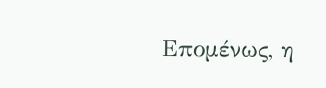Επομένως, η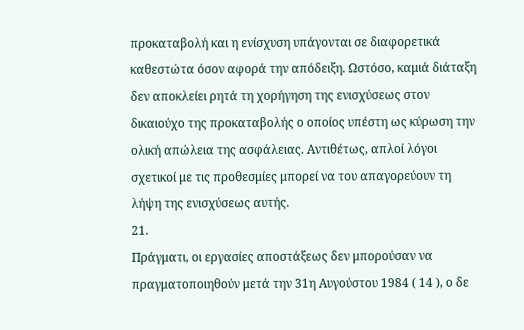προκαταβολή και η ενίσχυση υπάγονται σε διαφορετικά καθεστώτα όσον αφορά την απόδειξη. Ωστόσο, καμιά διάταξη δεν αποκλείει ρητά τη χορήγηση της ενισχύσεως στον δικαιούχο της προκαταβολής ο οποίος υπέστη ως κύρωση την ολική απώλεια της ασφάλειας. Αντιθέτως, απλοί λόγοι σχετικοί με τις προθεσμίες μπορεί να του απαγορεύουν τη λήψη της ενισχύσεως αυτής.
21.
Πράγματι, οι εργασίες αποστάξεως δεν μπορούσαν να πραγματοποιηθούν μετά την 31η Αυγούστου 1984 ( 14 ), ο δε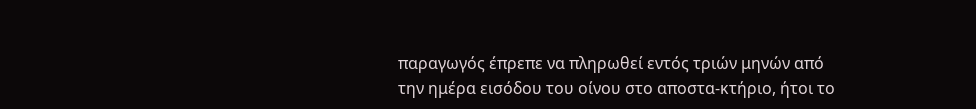παραγωγός έπρεπε να πληρωθεί εντός τριών μηνών από την ημέρα εισόδου του οίνου στο αποστα-κτήριο, ήτοι το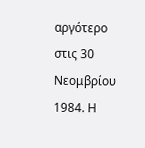αργότερο στις 30 Νεομβρίου 1984. Η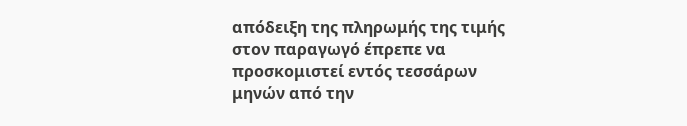απόδειξη της πληρωμής της τιμής στον παραγωγό έπρεπε να προσκομιστεί εντός τεσσάρων μηνών από την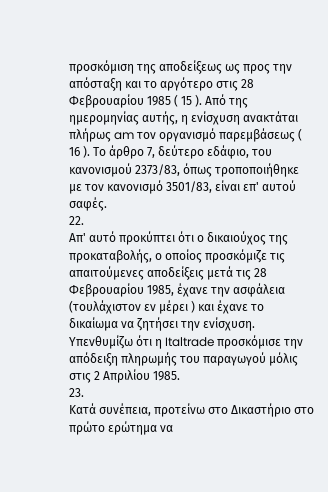προσκόμιση της αποδείξεως ως προς την απόσταξη και το αργότερο στις 28 Φεβρουαρίου 1985 ( 15 ). Από της ημερομηνίας αυτής, η ενίσχυση ανακτάται πλήρως am τον οργανισμό παρεμβάσεως ( 16 ). Το άρθρο 7, δεύτερο εδάφιο, του κανονισμού 2373/83, όπως τροποποιήθηκε με τον κανονισμό 3501/83, είναι επ' αυτού σαφές.
22.
Απ' αυτό προκύπτει ότι ο δικαιούχος της προκαταβολής, ο οποίος προσκόμιζε τις απαιτούμενες αποδείξεις μετά τις 28 Φεβρουαρίου 1985, έχανε την ασφάλεια (τουλάχιστον εν μέρει ) και έχανε το δικαίωμα να ζητήσει την ενίσχυση. Υπενθυμίζω ότι η Italtrade προσκόμισε την απόδειξη πληρωμής του παραγωγού μόλις στις 2 Απριλίου 1985.
23.
Κατά συνέπεια, προτείνω στο Δικαστήριο στο πρώτο ερώτημα να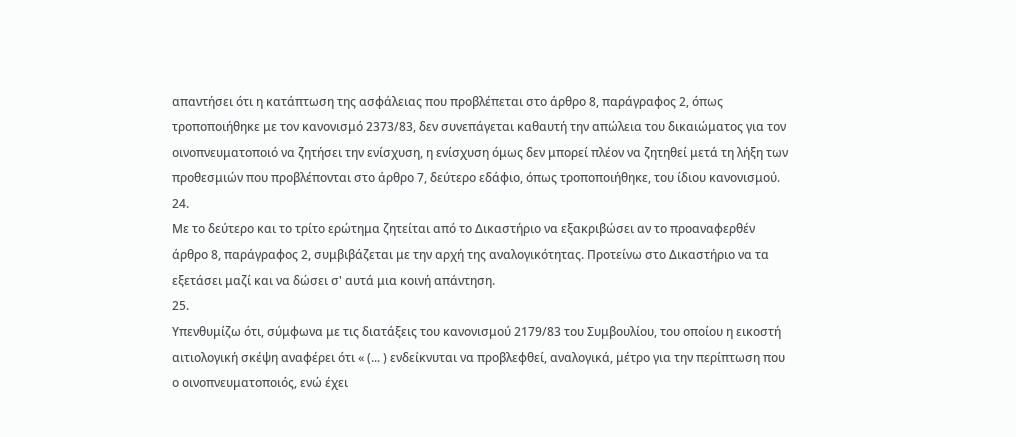απαντήσει ότι η κατάπτωση της ασφάλειας που προβλέπεται στο άρθρο 8, παράγραφος 2, όπως τροποποιήθηκε με τον κανονισμό 2373/83, δεν συνεπάγεται καθαυτή την απώλεια του δικαιώματος για τον οινοπνευματοποιό να ζητήσει την ενίσχυση, η ενίσχυση όμως δεν μπορεί πλέον να ζητηθεί μετά τη λήξη των προθεσμιών που προβλέπονται στο άρθρο 7, δεύτερο εδάφιο, όπως τροποποιήθηκε, του ίδιου κανονισμού.
24.
Με το δεύτερο και το τρίτο ερώτημα ζητείται από το Δικαστήριο να εξακριβώσει αν το προαναφερθέν άρθρο 8, παράγραφος 2, συμβιβάζεται με την αρχή της αναλογικότητας. Προτείνω στο Δικαστήριο να τα εξετάσει μαζί και να δώσει σ' αυτά μια κοινή απάντηση.
25.
Υπενθυμίζω ότι, σύμφωνα με τις διατάξεις του κανονισμού 2179/83 του Συμβουλίου, του οποίου η εικοστή αιτιολογική σκέψη αναφέρει ότι « (... ) ενδείκνυται να προβλεφθεί, αναλογικά, μέτρο για την περίπτωση που ο οινοπνευματοποιός, ενώ έχει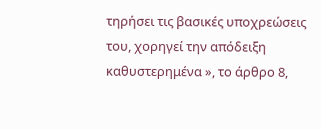τηρήσει τις βασικές υποχρεώσεις του, χορηγεί την απόδειξη καθυστερημένα », το άρθρο 8,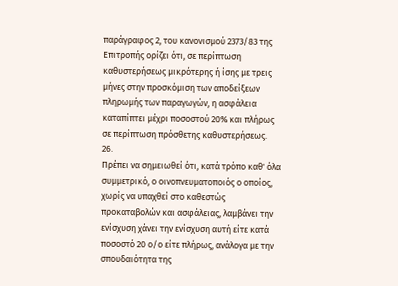παράγραφος 2, του κανονισμού 2373/83 της Επιτροπής ορίζει ότι, σε περίπτωση καθυστερήσεως μικρότερης ή ίσης με τρεις μήνες στην προσκόμιση των αποδείξεων πληρωμής των παραγωγών, η ασφάλεια καταπίπτει μέχρι ποσοστού 20% και πλήρως σε περίπτωση πρόσθετης καθυστερήσεως.
26.
Πρέπει να σημειωθεί ότι, κατά τρόπο καθ' όλα συμμετρικό, ο οινοπνευματοποιός ο οποίος, χωρίς να υπαχθεί στο καθεστώς προκαταβολών και ασφάλειας, λαμβάνει την ενίσχυση χάνει την ενίσχυση αυτή είτε κατά ποσοστό 20 ο/ο είτε πλήρως, ανάλογα με την σπουδαιότητα της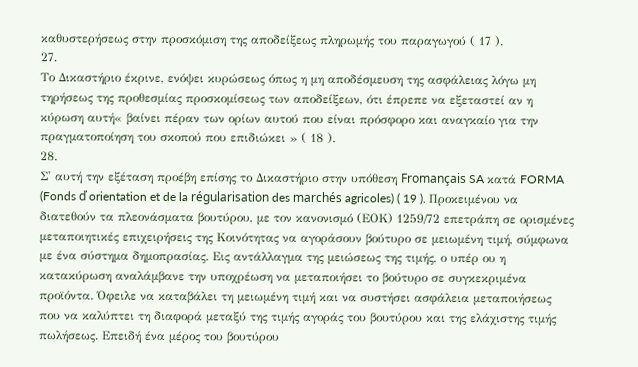καθυστερήσεως στην προσκόμιση της αποδείξεως πληρωμής του παραγωγού ( 17 ).
27.
Το Δικαστήριο έκρινε, ενόψει κυρώσεως όπως η μη αποδέσμευση της ασφάλειας λόγω μη τηρήσεως της προθεσμίας προσκομίσεως των αποδείξεων, ότι έπρεπε να εξεταστεί αν η κύρωση αυτή« βαίνει πέραν των ορίων αυτού που είναι πρόσφορο και αναγκαίο για την πραγματοποίηση του σκοπού που επιδιώκει » ( 18 ).
28.
Σ' αυτή την εξέταση προέβη επίσης το Δικαστήριο στην υπόθεση Fromançais SA κατά FORMA (Fonds ď orientation et de la régularisation des marchés agricoles) ( 19 ). Προκειμένου να διατεθούν τα πλεονάσματα βουτύρου, με τον κανονισμό (ΕΟΚ) 1259/72 επετράπη σε ορισμένες μεταποιητικές επιχειρήσεις της Κοινότητας να αγοράσουν βούτυρο σε μειωμένη τιμή, σύμφωνα με ένα σύστημα δημοπρασίας. Εις αντάλλαγμα της μειώσεως της τιμής, ο υπέρ ου η κατακύρωση αναλάμβανε την υποχρέωση να μεταποιήσει το βούτυρο σε συγκεκριμένα προϊόντα. Όφειλε να καταβάλει τη μειωμένη τιμή και να συστήσει ασφάλεια μεταποιήσεως που να καλύπτει τη διαφορά μεταξύ της τιμής αγοράς του βουτύρου και της ελάχιστης τιμής πωλήσεως. Επειδή ένα μέρος του βουτύρου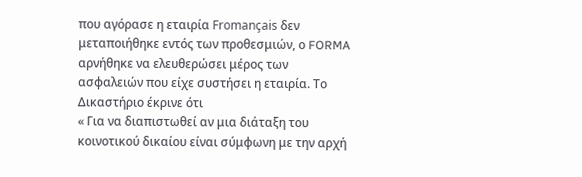που αγόρασε η εταιρία Fromançais δεν μεταποιήθηκε εντός των προθεσμιών, ο FORMA αρνήθηκε να ελευθερώσει μέρος των ασφαλειών που είχε συστήσει η εταιρία. Το Δικαστήριο έκρινε ότι
« Για να διαπιστωθεί αν μια διάταξη του κοινοτικού δικαίου είναι σύμφωνη με την αρχή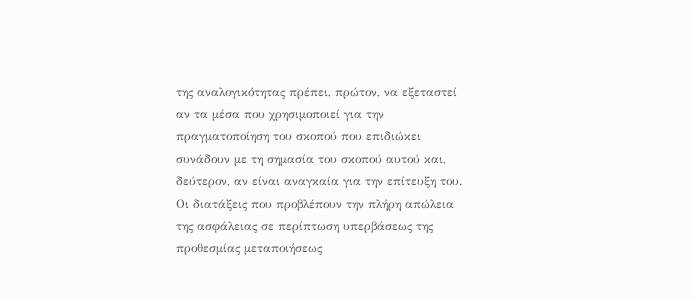της αναλογικότητας πρέπει, πρώτον, να εξεταστεί αν τα μέσα που χρησιμοποιεί για την πραγματοποίηση του σκοπού που επιδιώκει συνάδουν με τη σημασία του σκοπού αυτού και, δεύτερον, αν είναι αναγκαία για την επίτευξη του.
Οι διατάξεις που προβλέπουν την πλήρη απώλεια της ασφάλειας σε περίπτωση υπερβάσεως της προθεσμίας μεταποιήσεως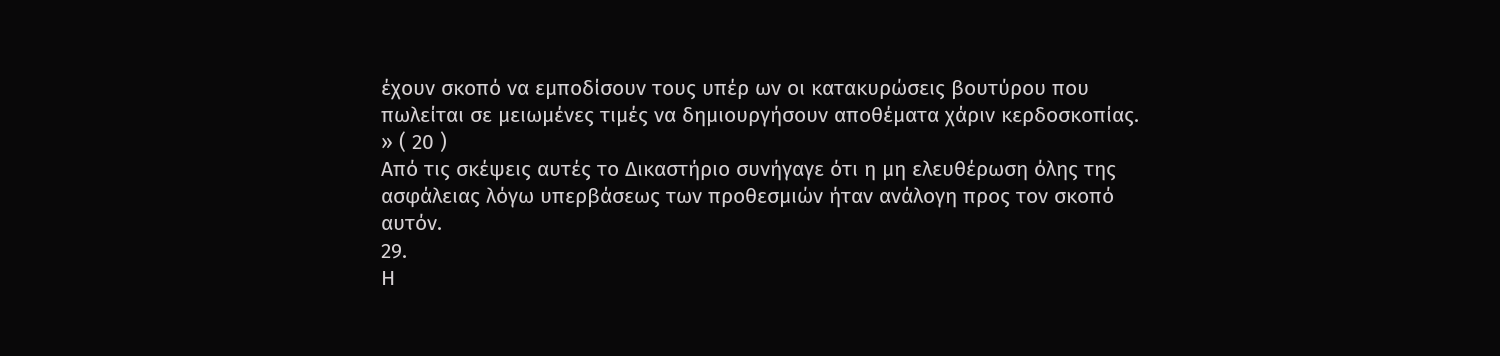έχουν σκοπό να εμποδίσουν τους υπέρ ων οι κατακυρώσεις βουτύρου που πωλείται σε μειωμένες τιμές να δημιουργήσουν αποθέματα χάριν κερδοσκοπίας. » ( 20 )
Από τις σκέψεις αυτές το Δικαστήριο συνήγαγε ότι η μη ελευθέρωση όλης της ασφάλειας λόγω υπερβάσεως των προθεσμιών ήταν ανάλογη προς τον σκοπό αυτόν.
29.
Η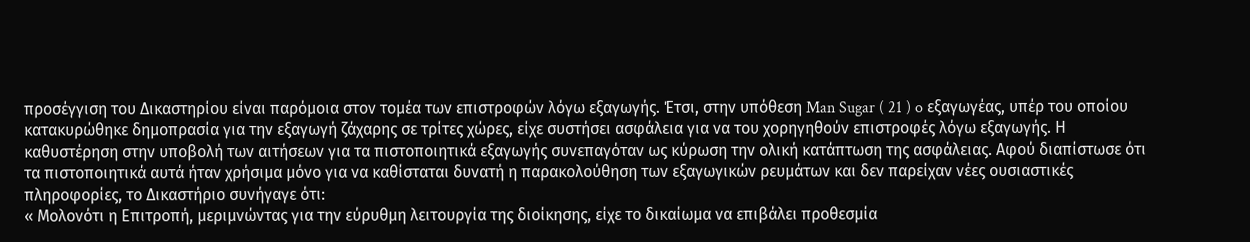προσέγγιση του Δικαστηρίου είναι παρόμοια στον τομέα των επιστροφών λόγω εξαγωγής. Έτσι, στην υπόθεση Man Sugar ( 21 ) o εξαγωγέας, υπέρ του οποίου κατακυρώθηκε δημοπρασία για την εξαγωγή ζάχαρης σε τρίτες χώρες, είχε συστήσει ασφάλεια για να του χορηγηθούν επιστροφές λόγω εξαγωγής. Η καθυστέρηση στην υποβολή των αιτήσεων για τα πιστοποιητικά εξαγωγής συνεπαγόταν ως κύρωση την ολική κατάπτωση της ασφάλειας. Αφού διαπίστωσε ότι τα πιστοποιητικά αυτά ήταν χρήσιμα μόνο για να καθίσταται δυνατή η παρακολούθηση των εξαγωγικών ρευμάτων και δεν παρείχαν νέες ουσιαστικές πληροφορίες, το Δικαστήριο συνήγαγε ότι:
« Μολονότι η Επιτροπή, μεριμνώντας για την εύρυθμη λειτουργία της διοίκησης, είχε το δικαίωμα να επιβάλει προθεσμία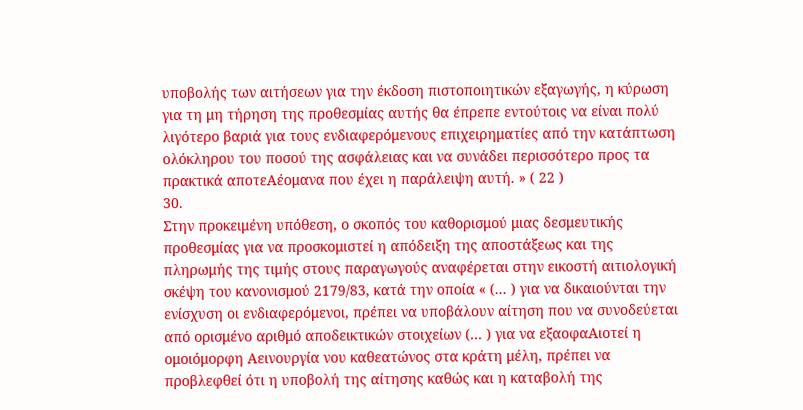υποβολής των αιτήσεων για την έκδοση πιστοποιητικών εξαγωγής, η κύρωση για τη μη τήρηση της προθεσμίας αυτής θα έπρεπε εντούτοις να είναι πολύ λιγότερο βαριά για τους ενδιαφερόμενους επιχειρηματίες από την κατάπτωση ολόκληρου του ποσού της ασφάλειας και να συνάδει περισσότερο προς τα πρακτικά αποτεΑέομανα που έχει η παράλειψη αυτή. » ( 22 )
30.
Στην προκειμένη υπόθεση, ο σκοπός του καθορισμού μιας δεσμευτικής προθεσμίας για να προσκομιστεί η απόδειξη της αποστάξεως και της πληρωμής της τιμής στους παραγωγούς αναφέρεται στην εικοστή αιτιολογική σκέψη του κανονισμού 2179/83, κατά την οποία « (... ) για να δικαιούνται την ενίσχυση οι ενδιαφερόμενοι, πρέπει να υποβάλουν αίτηση που να συνοδεύεται από ορισμένο αριθμό αποδεικτικών στοιχείων (... ) για να εξαοφαΑιοτεί η ομοιόμορφη Αεινουργία νου καθεατώνος στα κράτη μέλη, πρέπει να προβλεφθεί ότι η υποβολή της αίτησης καθώς και η καταβολή της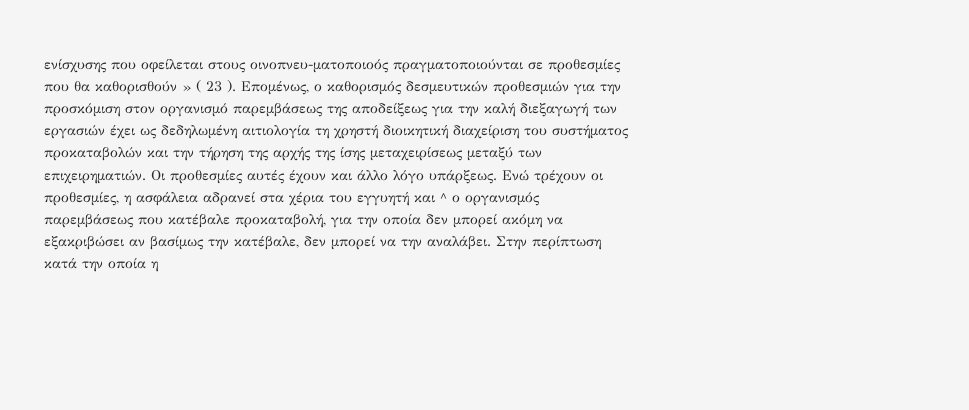ενίσχυσης που οφείλεται στους οινοπνευ-ματοποιοός πραγματοποιούνται σε προθεσμίες που θα καθορισθούν » ( 23 ). Επομένως, ο καθορισμός δεσμευτικών προθεσμιών για την προσκόμιση στον οργανισμό παρεμβάσεως της αποδείξεως για την καλή διεξαγωγή των εργασιών έχει ως δεδηλωμένη αιτιολογία τη χρηστή διοικητική διαχείριση του συστήματος προκαταβολών και την τήρηση της αρχής της ίσης μεταχειρίσεως μεταξύ των επιχειρηματιών. Οι προθεσμίες αυτές έχουν και άλλο λόγο υπάρξεως. Ενώ τρέχουν οι προθεσμίες, η ασφάλεια αδρανεί στα χέρια του εγγυητή και ^ ο οργανισμός παρεμβάσεως που κατέβαλε προκαταβολή, για την οποία δεν μπορεί ακόμη να εξακριβώσει αν βασίμως την κατέβαλε, δεν μπορεί να την αναλάβει. Στην περίπτωση κατά την οποία η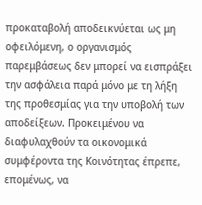προκαταβολή αποδεικνύεται ως μη οφειλόμενη, ο οργανισμός παρεμβάσεως δεν μπορεί να εισπράξει την ασφάλεια παρά μόνο με τη λήξη της προθεσμίας για την υποβολή των αποδείξεων. Προκειμένου να διαφυλαχθούν τα οικονομικά συμφέροντα της Κοινότητας έπρεπε, επομένως, να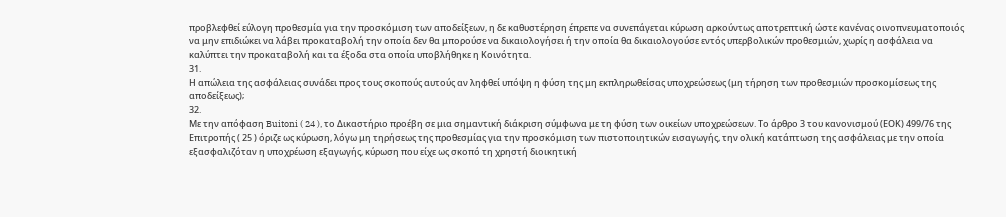προβλεφθεί εύλογη προθεσμία για την προσκόμιση των αποδείξεων, η δε καθυστέρηση έπρεπε να συνεπάγεται κύρωση αρκούντως αποτρεπτική ώστε κανένας οινοπνευματοποιός να μην επιδιώκει να λάβει προκαταβολή την οποία δεν θα μπορούσε να δικαιολογήσει ή την οποία θα δικαιολογούσε εντός υπερβολικών προθεσμιών, χωρίς η ασφάλεια να καλύπτει την προκαταβολή και τα έξοδα στα οποία υποβλήθηκε η Κοινότητα.
31.
Η απώλεια της ασφάλειας συνάδει προς τους σκοπούς αυτούς αν ληφθεί υπόψη η φύση της μη εκπληρωθείσας υποχρεώσεως (μη τήρηση των προθεσμιών προσκομίσεως της αποδείξεως);
32.
Με την απόφαση Buitoni ( 24 ), το Δικαστήριο προέβη σε μια σημαντική διάκριση σύμφωνα με τη φύση των οικείων υποχρεώσεων. Το άρθρο 3 του κανονισμού (ΕΟΚ) 499/76 της Επιτροπής ( 25 ) όριζε ως κύρωση, λόγω μη τηρήσεως της προθεσμίας για την προσκόμιση των πιστοποιητικών εισαγωγής, την ολική κατάπτωση της ασφάλειας με την οποία εξασφαλιζόταν η υποχρέωση εξαγωγής, κύρωση που είχε ως σκοπό τη χρηστή διοικητική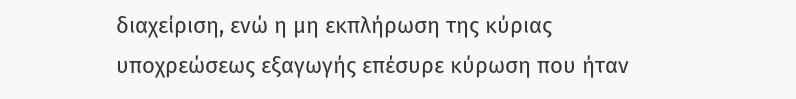διαχείριση, ενώ η μη εκπλήρωση της κύριας υποχρεώσεως εξαγωγής επέσυρε κύρωση που ήταν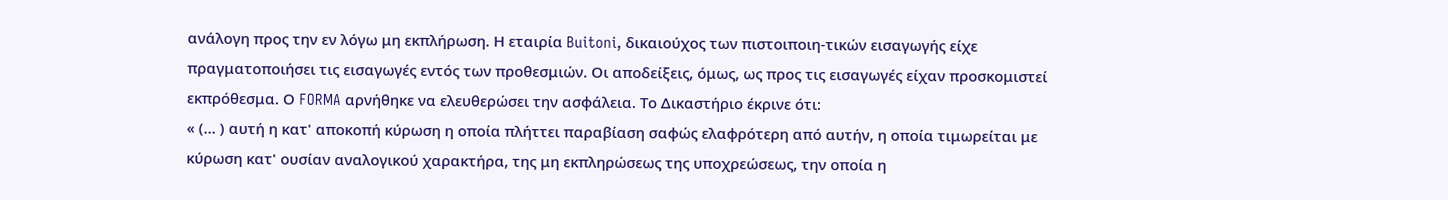ανάλογη προς την εν λόγω μη εκπλήρωση. Η εταιρία Buitoni, δικαιούχος των πιστοιποιη-τικών εισαγωγής είχε πραγματοποιήσει τις εισαγωγές εντός των προθεσμιών. Οι αποδείξεις, όμως, ως προς τις εισαγωγές είχαν προσκομιστεί εκπρόθεσμα. Ο FORMA αρνήθηκε να ελευθερώσει την ασφάλεια. Το Δικαστήριο έκρινε ότι:
« (... ) αυτή η κατ' αποκοπή κύρωση η οποία πλήττει παραβίαση σαφώς ελαφρότερη από αυτήν, η οποία τιμωρείται με κύρωση κατ' ουσίαν αναλογικού χαρακτήρα, της μη εκπληρώσεως της υποχρεώσεως, την οποία η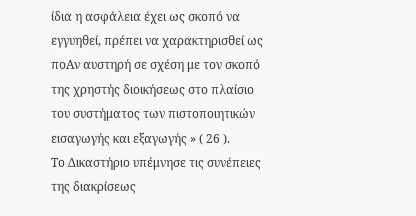ίδια η ασφάλεια έχει ως σκοπό να εγγυηθεί, πρέπει να χαρακτηρισθεί ως ποΑν αυστηρή σε σχέση με τον σκοπό της χρηστής διοικήσεως στο πλαίσιο του συστήματος των πιστοποιητικών εισαγωγής και εξαγωγής » ( 26 ).
Το Δικαστήριο υπέμνησε τις συνέπειες της διακρίσεως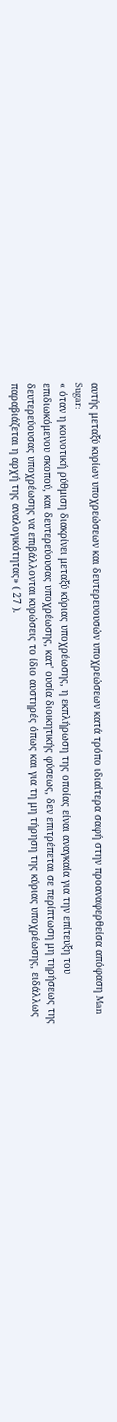αυτής μεταξύ κυρίων υποχρεώσεων και δευτερευουσών υποχρεώσεων κατά τρόπο ιδιαίτερα σαφή στην προαναφερθείσα απόφαση Man Sugar:
« όταν η κοινοτική ρύθμιση διακρίνει μεταξύ κύριας υποχρέωσης, η εκπλήρωση της οποίας είναι αναγκαία για την επίτευξη του επιδιωκόμενου σκοπού, και δευτερεύουσας υποχρέωσης, κατ' ουσία διοικητικής φύσεως, δεν επιτρέπεται σε περίπτωση μη τηρήσεως της δευτερεύουσας υποχρέωσης να επιβάλλονται κυρώσεις το ίδιο αυστηρές όπως και για τη μη τήρηση της κύριας υποχρέωσης, ειδάλλως παραβιάζεται η αρχή της αναλογικότητας» ( 27 ).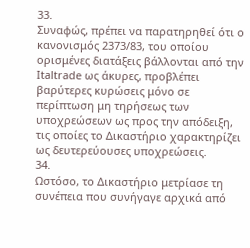33.
Συναφώς, πρέπει να παρατηρηθεί ότι ο κανονισμός 2373/83, του οποίου ορισμένες διατάξεις βάλλονται από την Italtrade ως άκυρες, προβλέπει βαρύτερες κυρώσεις μόνο σε περίπτωση μη τηρήσεως των υποχρεώσεων ως προς την απόδειξη, τις οποίες το Δικαστήριο χαρακτηρίζει ως δευτερεύουσες υποχρεώσεις.
34.
Ωστόσο, το Δικαστήριο μετρίασε τη συνέπεια που συνήγαγε αρχικά από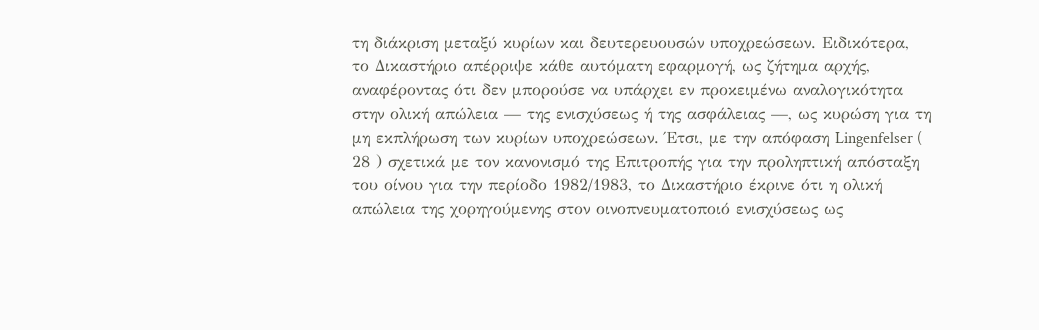τη διάκριση μεταξύ κυρίων και δευτερευουσών υποχρεώσεων. Ειδικότερα, το Δικαστήριο απέρριψε κάθε αυτόματη εφαρμογή, ως ζήτημα αρχής, αναφέροντας ότι δεν μπορούσε να υπάρχει εν προκειμένω αναλογικότητα στην ολική απώλεια — της ενισχύσεως ή της ασφάλειας —, ως κυρώση για τη μη εκπλήρωση των κυρίων υποχρεώσεων. Έτσι, με την απόφαση Lingenfelser ( 28 ) σχετικά με τον κανονισμό της Επιτροπής για την προληπτική απόσταξη του οίνου για την περίοδο 1982/1983, το Δικαστήριο έκρινε ότι η ολική απώλεια της χορηγούμενης στον οινοπνευματοποιό ενισχύσεως ως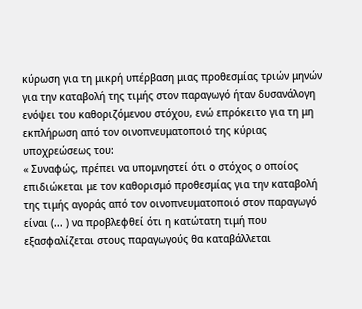κύρωση για τη μικρή υπέρβαση μιας προθεσμίας τριών μηνών για την καταβολή της τιμής στον παραγωγό ήταν δυσανάλογη ενόψει του καθοριζόμενου στόχου, ενώ επρόκειτο για τη μη εκπλήρωση από τον οινοπνευματοποιό της κύριας υποχρεώσεως του:
« Συναφώς, πρέπει να υπομνηστεί ότι ο στόχος ο οποίος επιδιώκεται με τον καθορισμό προθεσμίας για την καταβολή της τιμής αγοράς από τον οινοπνευματοποιό στον παραγωγό είναι (... ) να προβλεφθεί ότι η κατώτατη τιμή που εξασφαλίζεται στους παραγωγούς θα καταβάλλεται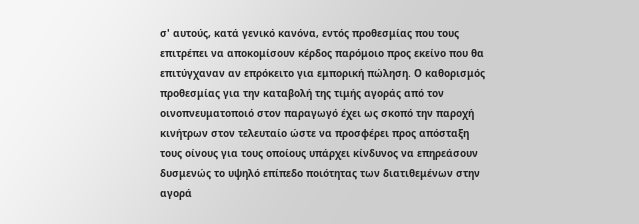σ' αυτούς, κατά γενικό κανόνα, εντός προθεσμίας που τους επιτρέπει να αποκομίσουν κέρδος παρόμοιο προς εκείνο που θα επιτύγχαναν αν επρόκειτο για εμπορική πώληση. Ο καθορισμός προθεσμίας για την καταβολή της τιμής αγοράς από τον οινοπνευματοποιό στον παραγωγό έχει ως σκοπό την παροχή κινήτρων στον τελευταίο ώστε να προσφέρει προς απόσταξη τους οίνους για τους οποίους υπάρχει κίνδυνος να επηρεάσουν δυσμενώς το υψηλό επίπεδο ποιότητας των διατιθεμένων στην αγορά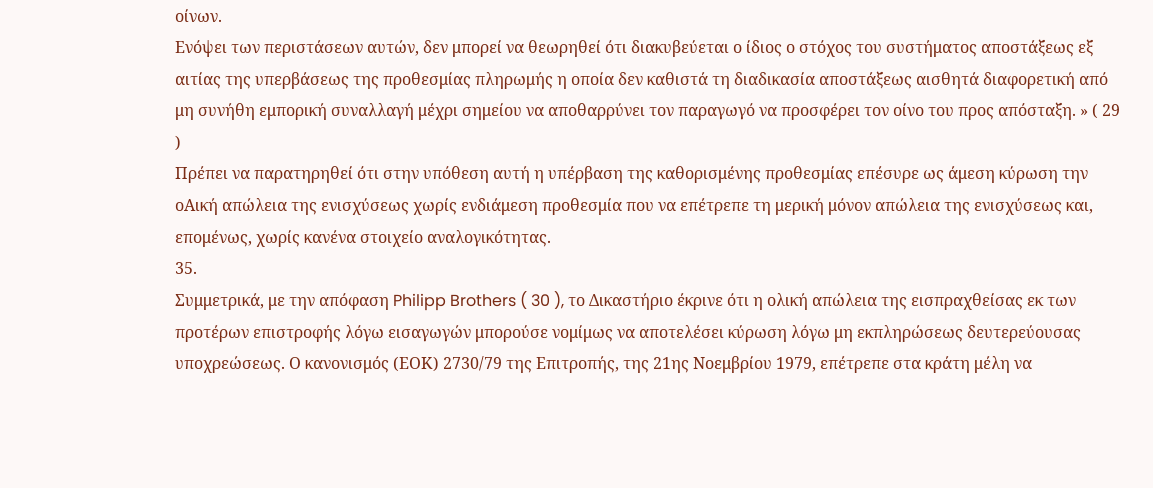οίνων.
Ενόψει των περιστάσεων αυτών, δεν μπορεί να θεωρηθεί ότι διακυβεύεται ο ίδιος ο στόχος του συστήματος αποστάξεως εξ αιτίας της υπερβάσεως της προθεσμίας πληρωμής η οποία δεν καθιστά τη διαδικασία αποστάξεως αισθητά διαφορετική από μη συνήθη εμπορική συναλλαγή μέχρι σημείου να αποθαρρύνει τον παραγωγό να προσφέρει τον οίνο του προς απόσταξη. » ( 29 )
Πρέπει να παρατηρηθεί ότι στην υπόθεση αυτή η υπέρβαση της καθορισμένης προθεσμίας επέσυρε ως άμεση κύρωση την οΑική απώλεια της ενισχύσεως χωρίς ενδιάμεση προθεσμία που να επέτρεπε τη μερική μόνον απώλεια της ενισχύσεως και, επομένως, χωρίς κανένα στοιχείο αναλογικότητας.
35.
Συμμετρικά, με την απόφαση Philipp Brothers ( 30 ), το Δικαστήριο έκρινε ότι η ολική απώλεια της εισπραχθείσας εκ των προτέρων επιστροφής λόγω εισαγωγών μπορούσε νομίμως να αποτελέσει κύρωση λόγω μη εκπληρώσεως δευτερεύουσας υποχρεώσεως. Ο κανονισμός (ΕΟΚ) 2730/79 της Επιτροπής, της 21ης Νοεμβρίου 1979, επέτρεπε στα κράτη μέλη να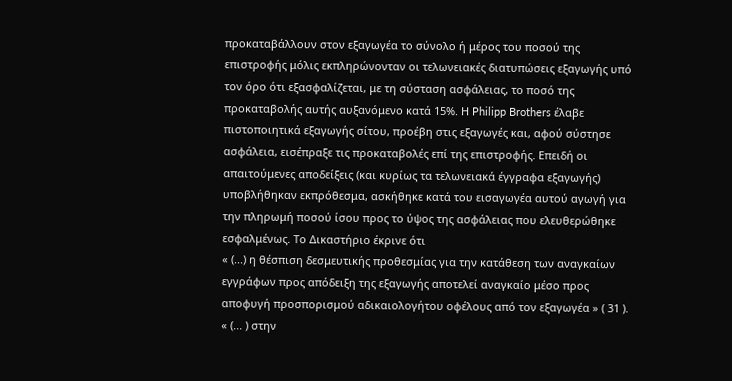προκαταβάλλουν στον εξαγωγέα το σύνολο ή μέρος του ποσού της επιστροφής μόλις εκπληρώνονταν οι τελωνειακές διατυπώσεις εξαγωγής υπό τον όρο ότι εξασφαλίζεται, με τη σύσταση ασφάλειας, το ποσό της προκαταβολής αυτής αυξανόμενο κατά 15%. Η Philipp Brothers έλαβε πιστοποιητικά εξαγωγής σίτου, προέβη στις εξαγωγές και, αφού σύστησε ασφάλεια, εισέπραξε τις προκαταβολές επί της επιστροφής. Επειδή οι απαιτούμενες αποδείξεις (και κυρίως τα τελωνειακά έγγραφα εξαγωγής) υποβλήθηκαν εκπρόθεσμα, ασκήθηκε κατά του εισαγωγέα αυτού αγωγή για την πληρωμή ποσού ίσου προς το ύψος της ασφάλειας που ελευθερώθηκε εσφαλμένως. Το Δικαστήριο έκρινε ότι
« (...) η θέσπιση δεσμευτικής προθεσμίας για την κατάθεση των αναγκαίων εγγράφων προς απόδειξη της εξαγωγής αποτελεί αναγκαίο μέσο προς αποφυγή προσπορισμού αδικαιολογήτου οφέλους από τον εξαγωγέα » ( 31 ).
« (... ) στην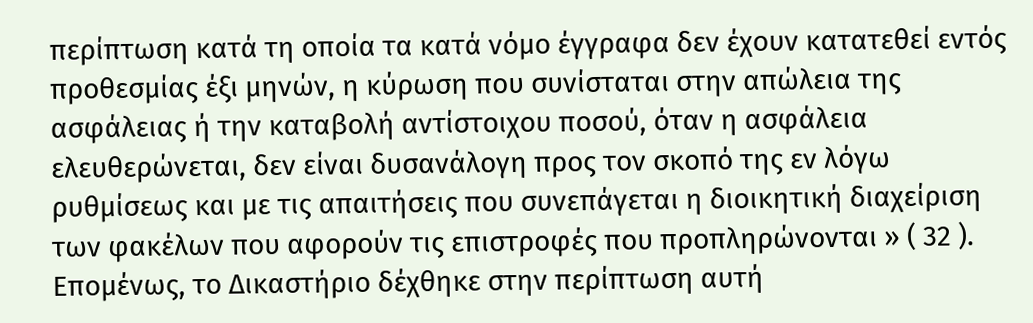περίπτωση κατά τη οποία τα κατά νόμο έγγραφα δεν έχουν κατατεθεί εντός προθεσμίας έξι μηνών, η κύρωση που συνίσταται στην απώλεια της ασφάλειας ή την καταβολή αντίστοιχου ποσού, όταν η ασφάλεια ελευθερώνεται, δεν είναι δυσανάλογη προς τον σκοπό της εν λόγω ρυθμίσεως και με τις απαιτήσεις που συνεπάγεται η διοικητική διαχείριση των φακέλων που αφορούν τις επιστροφές που προπληρώνονται » ( 32 ).
Επομένως, το Δικαστήριο δέχθηκε στην περίπτωση αυτή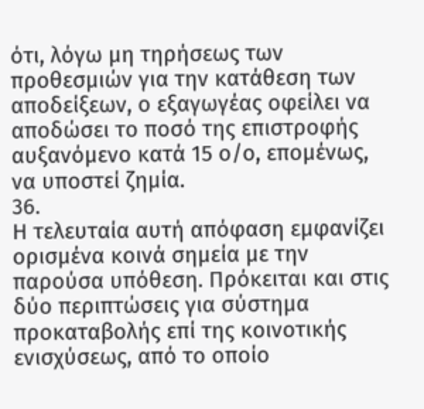ότι, λόγω μη τηρήσεως των προθεσμιών για την κατάθεση των αποδείξεων, ο εξαγωγέας οφείλει να αποδώσει το ποσό της επιστροφής αυξανόμενο κατά 15 ο/ο, επομένως, να υποστεί ζημία.
36.
Η τελευταία αυτή απόφαση εμφανίζει ορισμένα κοινά σημεία με την παρούσα υπόθεση. Πρόκειται και στις δύο περιπτώσεις για σύστημα προκαταβολής επί της κοινοτικής ενισχύσεως, από το οποίο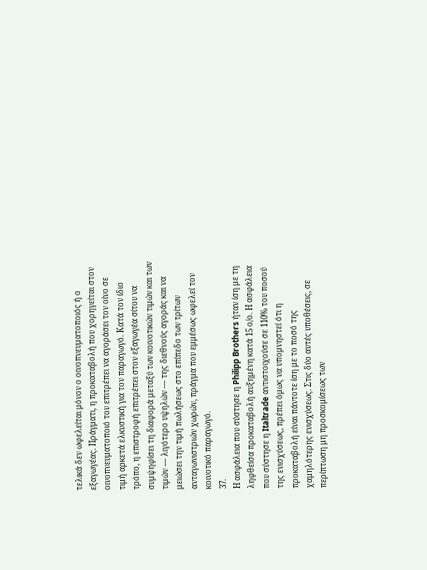τελικά δεν ωφελείται μόνον ο οινοπνευματοποιός ή ο εξαγωγέας. Πράγματι, η προκαταβολή που χορηγείται στον οινοπνευματοποιό του επιτρέπει να αγοράσει τον οίνο σε τιμή αρκετά ελκυστική για τον παραγωγό. Κατά τον ίδιο τρόπο, η επιστροφή επιτρέπει στον εξαγωγέα σίτου να συμψηφίσει τη διαφορά μεταξύ των κοινοτικών τιμών και των τιμών — λιγότερο υψηλών — της διεθνούς αγοράς και να μειώσει την τιμή πωλήσεως στο επίπεδο των τρίτων ανταγωνιστριών χωρών, πράγμα που εμμέσως ωφελεί τον κοινοτικό παραγωγό.
37.
Η ασφάλεια που σύστησε η Philipp Brothers ήταν ίση με τη ληφθείσα προκαταβολή αυξημένη κατά 15 ο/ο. Η ασφάλεια που σύστησε η Italtrade αντιστοιχούσε σε 110% του ποσού της ενισχύσεως, πρέπει όμως να υπομνηστεί ότι η προκαταβολή είναι πάντοτε ίση με το ποσό της χαμηλότερης ενισχύσεως. Στις δύο αυτές υποθέσεις, σε περίπτωση μη προσκομίσεως των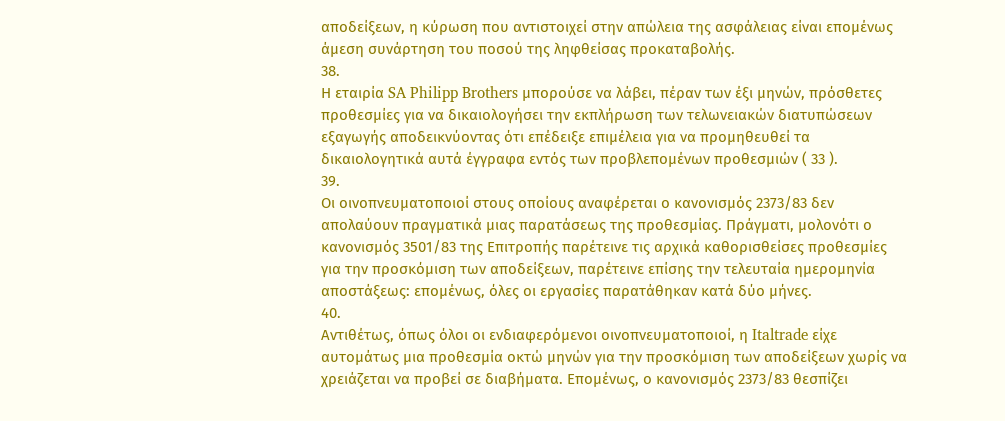αποδείξεων, η κύρωση που αντιστοιχεί στην απώλεια της ασφάλειας είναι επομένως άμεση συνάρτηση του ποσού της ληφθείσας προκαταβολής.
38.
Η εταιρία SA Philipp Brothers μπορούσε να λάβει, πέραν των έξι μηνών, πρόσθετες προθεσμίες για να δικαιολογήσει την εκπλήρωση των τελωνειακών διατυπώσεων εξαγωγής αποδεικνύοντας ότι επέδειξε επιμέλεια για να προμηθευθεί τα δικαιολογητικά αυτά έγγραφα εντός των προβλεπομένων προθεσμιών ( 33 ).
39.
Οι οινοπνευματοποιοί στους οποίους αναφέρεται ο κανονισμός 2373/83 δεν απολαύουν πραγματικά μιας παρατάσεως της προθεσμίας. Πράγματι, μολονότι ο κανονισμός 3501/83 της Επιτροπής παρέτεινε τις αρχικά καθορισθείσες προθεσμίες για την προσκόμιση των αποδείξεων, παρέτεινε επίσης την τελευταία ημερομηνία αποστάξεως: επομένως, όλες οι εργασίες παρατάθηκαν κατά δύο μήνες.
40.
Αντιθέτως, όπως όλοι οι ενδιαφερόμενοι οινοπνευματοποιοί, η Italtrade είχε αυτομάτως μια προθεσμία οκτώ μηνών για την προσκόμιση των αποδείξεων χωρίς να χρειάζεται να προβεί σε διαβήματα. Επομένως, ο κανονισμός 2373/83 θεσπίζει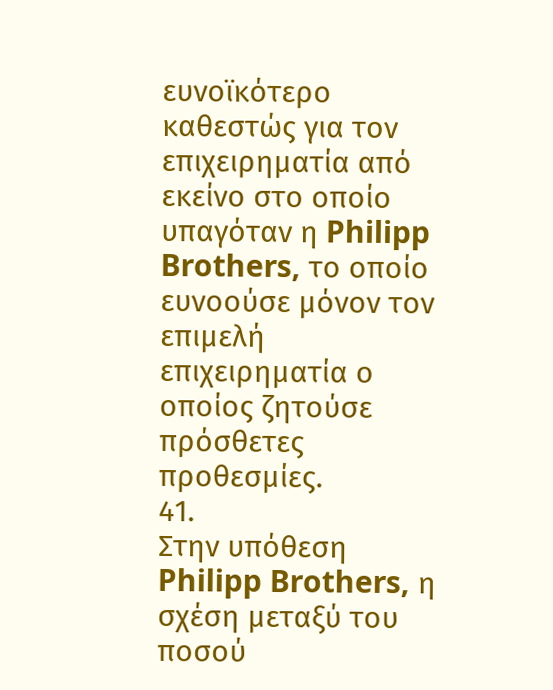ευνοϊκότερο καθεστώς για τον επιχειρηματία από εκείνο στο οποίο υπαγόταν η Philipp Brothers, το οποίο ευνοούσε μόνον τον επιμελή επιχειρηματία ο οποίος ζητούσε πρόσθετες προθεσμίες.
41.
Στην υπόθεση Philipp Brothers, η σχέση μεταξύ του ποσού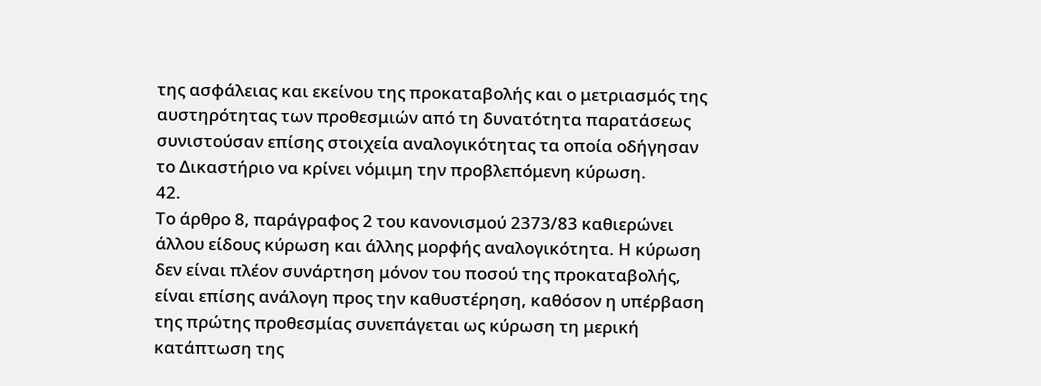της ασφάλειας και εκείνου της προκαταβολής και ο μετριασμός της αυστηρότητας των προθεσμιών από τη δυνατότητα παρατάσεως συνιστούσαν επίσης στοιχεία αναλογικότητας τα οποία οδήγησαν το Δικαστήριο να κρίνει νόμιμη την προβλεπόμενη κύρωση.
42.
Το άρθρο 8, παράγραφος 2 του κανονισμού 2373/83 καθιερώνει άλλου είδους κύρωση και άλλης μορφής αναλογικότητα. Η κύρωση δεν είναι πλέον συνάρτηση μόνον του ποσού της προκαταβολής, είναι επίσης ανάλογη προς την καθυστέρηση, καθόσον η υπέρβαση της πρώτης προθεσμίας συνεπάγεται ως κύρωση τη μερική κατάπτωση της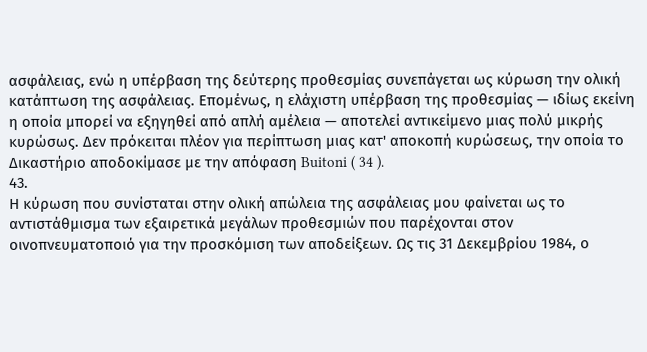ασφάλειας, ενώ η υπέρβαση της δεύτερης προθεσμίας συνεπάγεται ως κύρωση την ολική κατάπτωση της ασφάλειας. Επομένως, η ελάχιστη υπέρβαση της προθεσμίας — ιδίως εκείνη η οποία μπορεί να εξηγηθεί από απλή αμέλεια — αποτελεί αντικείμενο μιας πολύ μικρής κυρώσως. Δεν πρόκειται πλέον για περίπτωση μιας κατ' αποκοπή κυρώσεως, την οποία το Δικαστήριο αποδοκίμασε με την απόφαση Buitoni ( 34 ).
43.
Η κύρωση που συνίσταται στην ολική απώλεια της ασφάλειας μου φαίνεται ως το αντιστάθμισμα των εξαιρετικά μεγάλων προθεσμιών που παρέχονται στον οινοπνευματοποιό για την προσκόμιση των αποδείξεων. Ως τις 31 Δεκεμβρίου 1984, ο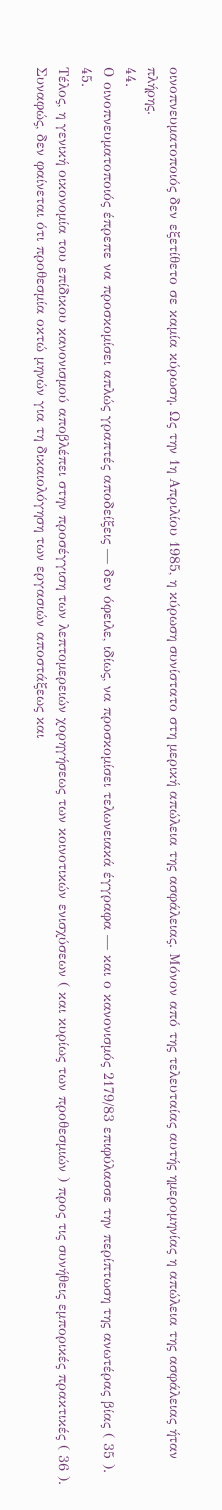οινοπνευματοποιός δεν εξετίθετο σε καμία κύρωση. Ως την 1η Απριλίου 1985, η κύρωση συνίστατο στη μερική απώλεια της ασφάλειας. Μόνον από της τελευταίας αυτής ημερομηνίας η απώλεια της ασφάλειας ήταν πλήρης.
44.
Ο οινοπνευματοποιός έπρεπε να προσκομίσει απλώς γραπτές αποδείξεις — δεν όφειλε, ιδίως, να προσκομίσει τελωνειακά έγγραφα — και ο κανονισμός 2179/83 επιφύλασσε την περίπτωση της ανωτέρας βίας ( 35 ).
45.
Τέλος, η γενική οικονομία του επίδικου κανονισμού αποβλέπει στην προσέγγιση των λεπτομερειών χορηγήσεως των κοινοτικών ενισχύσεων ( και κυρίως των προθεσμιών ) προς τις συνήθεις εμπορικές πρακτικές ( 36 ). Συναφώς, δεν φαίνεται ότι προθεσμία οκτώ μηνών για τη δικαιολόγηση των εργασιών αποστάξεως και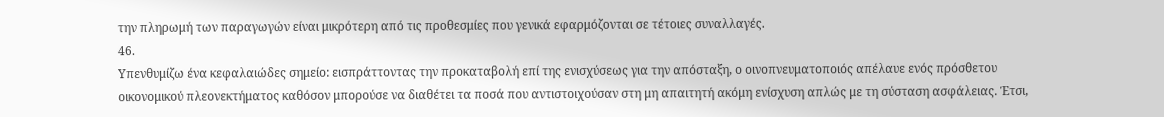την πληρωμή των παραγωγών είναι μικρότερη από τις προθεσμίες που γενικά εφαρμόζονται σε τέτοιες συναλλαγές.
46.
Υπενθυμίζω ένα κεφαλαιώδες σημείο: εισπράττοντας την προκαταβολή επί της ενισχύσεως για την απόσταξη, ο οινοπνευματοποιός απέλαυε ενός πρόσθετου οικονομικού πλεονεκτήματος καθόσον μπορούσε να διαθέτει τα ποσά που αντιστοιχούσαν στη μη απαιτητή ακόμη ενίσχυση απλώς με τη σύσταση ασφάλειας. Έτσι,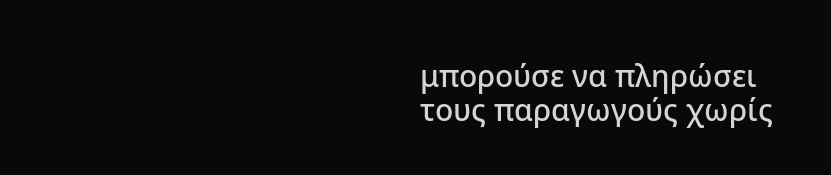μπορούσε να πληρώσει τους παραγωγούς χωρίς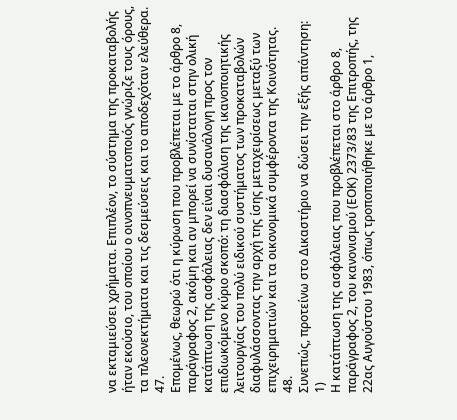να εκταμιεύσει χρήματα. Επιπλέον, το σύστημα της προκαταβολής ήταν εκούσιο, του οποίου ο οινοπνευματοποιός γνώριζε τους όρους, τα πλεονεκτήματα και τις δεσμεύσεις και το αποδεχόταν ελεύθερα.
47.
Επομένως, θεωρώ ότι η κύρωση που προβλέπεται με το άρθρο 8, παράγραφος 2, ακόμη και αν μπορεί να συνίσταται στην ολική κατάπτωση της ασφάλειας δεν είναι δυσανάλογη προς τον επιδιωκόμενο κύριο σκοπό: τη διασφάλιση της ικανοποιητικής λειτουργίας του πολύ ειδικού συστήματος των προκαταβολών διαφυλάσσοντας την αρχή της ίσης μεταχειρίσεως μεταξύ των επιχειρηματιών και τα οικονομικά συμφέροντα της Κοινότητας.
48.
Συνεπώς, προτείνω στο Δικαστήριο να δώσει την εξής απάντηση:
1)
Η κατάπτωση της ασφάλειας που προβλέπεται στο άρθρο 8, παράγραφος 2, του κανονισμού (ΕΟΚ) 2373/83 της Επιτροπής, της 22ας Αυγούστου 1983, όπως τροποποιήθηκε με το άρθρο 1,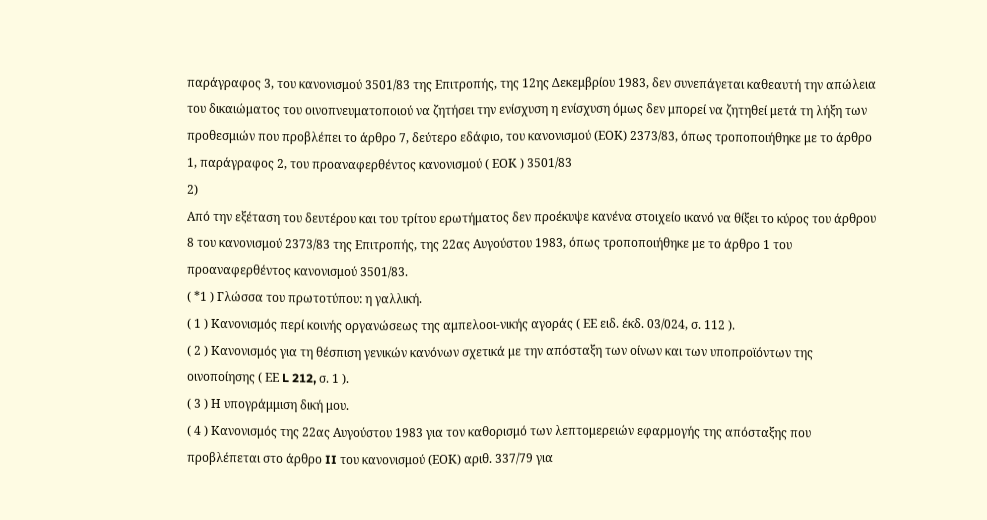παράγραφος 3, του κανονισμού 3501/83 της Επιτροπής, της 12ης Δεκεμβρίου 1983, δεν συνεπάγεται καθεαυτή την απώλεια του δικαιώματος του οινοπνευματοποιού να ζητήσει την ενίσχυση η ενίσχυση όμως δεν μπορεί να ζητηθεί μετά τη λήξη των προθεσμιών που προβλέπει το άρθρο 7, δεύτερο εδάφιο, του κανονισμού (ΕΟΚ) 2373/83, όπως τροποποιήθηκε με το άρθρο 1, παράγραφος 2, του προαναφερθέντος κανονισμού ( ΕΟΚ ) 3501/83
2)
Από την εξέταση του δευτέρου και του τρίτου ερωτήματος δεν προέκυψε κανένα στοιχείο ικανό να θίξει το κύρος του άρθρου 8 του κανονισμού 2373/83 της Επιτροπής, της 22ας Αυγούστου 1983, όπως τροποποιήθηκε με το άρθρο 1 του προαναφερθέντος κανονισμού 3501/83.
( *1 ) Γλώσσα του πρωτοτύπου: η γαλλική.
( 1 ) Κανονισμός περί κοινής οργανώσεως της αμπελοοι-νικής αγοράς ( ΕΕ ειδ. έκδ. 03/024, σ. 112 ).
( 2 ) Κανονισμός για τη θέσπιση γενικών κανόνων σχετικά με την απόσταξη των οίνων και των υποπροϊόντων της οινοποίησης ( ΕΕ L 212, σ. 1 ).
( 3 ) Η υπογράμμιση δική μου.
( 4 ) Κανονισμός της 22ας Αυγούστου 1983 για τον καθορισμό των λεπτομερειών εφαρμογής της απόσταξης που προβλέπεται στο άρθρο II του κανονισμού (ΕΟΚ) αριθ. 337/79 για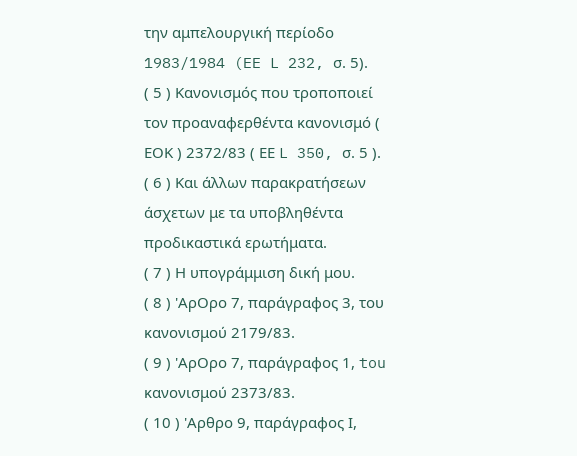την αμπελουργική περίοδο 1983/1984 (EE L 232, σ. 5).
( 5 ) Κανονισμός που τροποποιεί τον προαναφερθέντα κανονισμό ( ΕΟΚ ) 2372/83 ( ΕΕ L 350, σ. 5 ).
( 6 ) Και άλλων παρακρατήσεων άσχετων με τα υποβληθέντα προδικαστικά ερωτήματα.
( 7 ) Η υπογράμμιση δική μου.
( 8 ) 'ΑρΟρο 7, παράγραφος 3, του κανονισμού 2179/83.
( 9 ) 'ΑρΟρο 7, παράγραφος 1, tou κανονισμού 2373/83.
( 10 ) 'Αρθρο 9, παράγραφος Ι,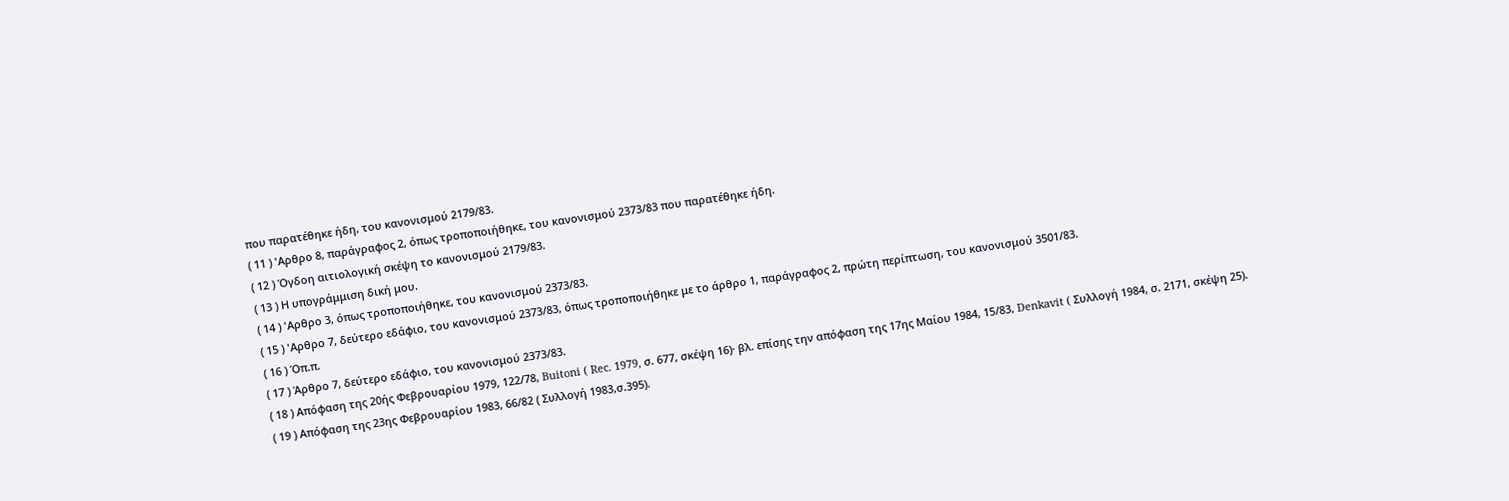που παρατέθηκε ήδη, του κανονισμού 2179/83.
( 11 ) 'Αρθρο 8, παράγραφος 2, όπως τροποποιήθηκε, του κανονισμού 2373/83 που παρατέθηκε ήδη.
( 12 ) Όγδοη αιτιολογική σκέψη το κανονισμού 2179/83.
( 13 ) Η υπογράμμιση δική μου.
( 14 ) 'Αρθρο 3, όπως τροποποιήθηκε, του κανονισμού 2373/83.
( 15 ) 'Αρθρο 7, δεύτερο εδάφιο, του κανονισμού 2373/83, όπως τροποποιήθηκε με το άρθρο 1, παράγραφος 2, πρώτη περίπτωση, του κανονισμού 3501/83.
( 16 ) Όπ.π.
( 17 ) Άρθρο 7, δεύτερο εδάφιο, του κανονισμού 2373/83.
( 18 ) Απόφαση της 20ής Φεβρουαρίου 1979, 122/78, Buitoni ( Rec. 1979, σ. 677, σκέψη 16)· βλ. επίσης την απόφαση της 17ης Μαίου 1984, 15/83, Denkavit ( Συλλογή 1984, σ. 2171, σκέψη 25).
( 19 ) Απόφαση της 23ης Φεβρουαρίου 1983, 66/82 ( Συλλογή 1983,σ.395).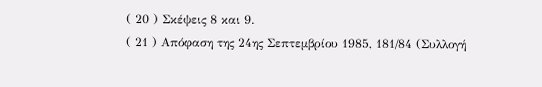( 20 ) Σκέψεις 8 και 9.
( 21 ) Απόφαση της 24ης Σεπτεμβρίου 1985, 181/84 (Συλλογή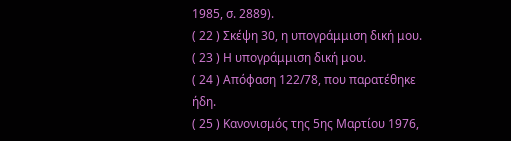1985, σ. 2889).
( 22 ) Σκέψη 30, η υπογράμμιση δική μου.
( 23 ) Η υπογράμμιση δική μου.
( 24 ) Απόφαση 122/78, που παρατέθηκε ήδη.
( 25 ) Κανονισμός της 5ης Μαρτίου 1976,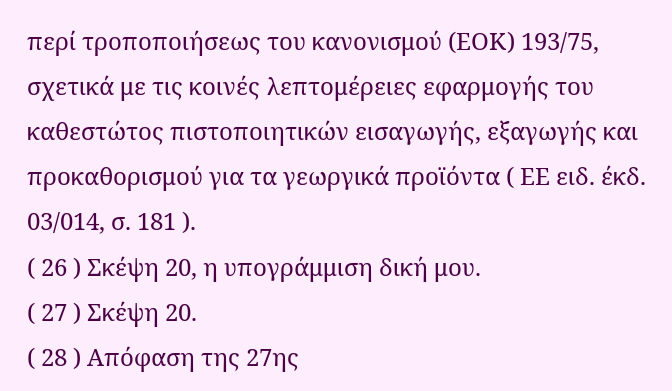περί τροποποιήσεως του κανονισμού (ΕΟΚ) 193/75, σχετικά με τις κοινές λεπτομέρειες εφαρμογής του καθεστώτος πιστοποιητικών εισαγωγής, εξαγωγής και προκαθορισμού για τα γεωργικά προϊόντα ( ΕΕ ειδ. έκδ. 03/014, σ. 181 ).
( 26 ) Σκέψη 20, η υπογράμμιση δική μου.
( 27 ) Σκέψη 20.
( 28 ) Απόφαση της 27ης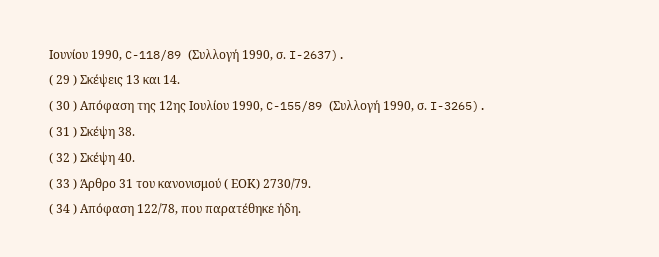Ιουνίου 1990, C-118/89 (Συλλογή 1990, σ. I-2637).
( 29 ) Σκέψεις 13 και 14.
( 30 ) Απόφαση της 12ης Ιουλίου 1990, C-155/89 (Συλλογή 1990, σ. I-3265).
( 31 ) Σκέψη 38.
( 32 ) Σκέψη 40.
( 33 ) Άρθρο 31 του κανονισμού ( ΕΟΚ) 2730/79.
( 34 ) Απόφαση 122/78, που παρατέθηκε ήδη.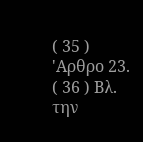( 35 ) 'Αρθρο 23.
( 36 ) Βλ. την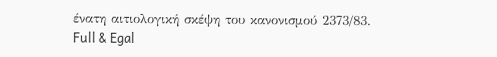ένατη αιτιολογική σκέψη του κανονισμού 2373/83.
Full & Egal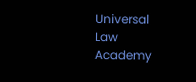Universal Law Academy